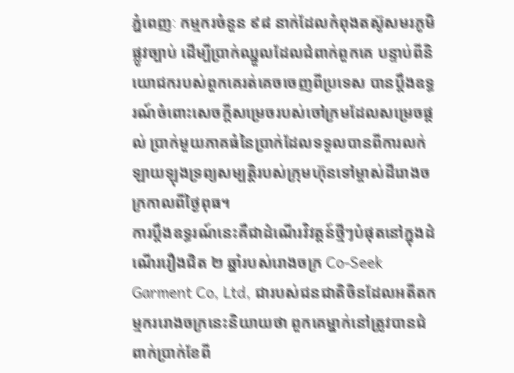ភ្នំពេញៈ កម្មករចំនួន ៩៨ នាក់ដែលកំពុងតស៊ូសមរភូមិផ្លូវច្បាប់ ដើម្បីប្រាក់ឈ្នួលដែលជំពាក់ពួកគេ បន្ទាប់ពីនិយោជករបស់ពួកគេរត់គេចចេញពីប្រទេស បានប្តឹងឧទ្ធរណ៍ចំពោះសេចក្តីសម្រេចរបស់ចៅក្រមដែលសម្រេចផ្តល់ ប្រាក់មួយភាគធំនៃប្រាក់ដែលទទួលបានពីការលក់ឡាយឡុងទ្រព្យសម្បត្តិរបស់ក្រុមហ៊ុនទៅម្ចាស់ដីរោងចក្រកាលពីថ្ងៃពុធ។
ការប្តឹងឧទ្ធរណ៍នេះគឺជាដំណើរវិវត្តន៍ថ្មីៗបំផុតនៅក្នុងដំណើររឿងជិត ២ ឆ្នាំរបស់រោងចក្រ Co-Seek Garment Co, Ltd, ជារបស់ជនជាតិចិនដែលអតីតកម្មកររោងចក្រនេះនិយាយថា ពួកគេម្នាក់នៅត្រូវបានជំពាក់ប្រាក់ខែពី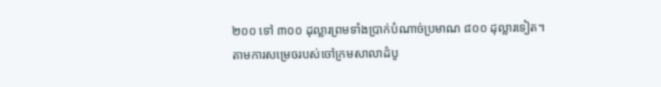២០០ ទៅ ៣០០ ដុល្លារព្រមទាំងប្រាក់បំណាច់ប្រមាណ ៨០០ ដុល្លារទៀត។
តាមការសម្រេចរបស់ចៅក្រមសាលាដំបូ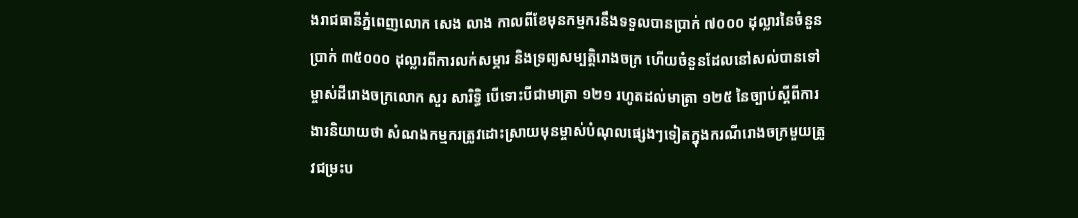ងរាជធានីភ្នំពេញលោក សេង លាង កាលពីខែមុនកម្មករនឹងទទួលបានប្រាក់ ៧០០០ ដុល្លារនៃចំនួនប្រាក់ ៣៥០០០ ដុល្លារពីការលក់សម្ភារ និងទ្រព្យសម្បត្តិរោងចក្រ ហើយចំនួនដែលនៅសល់បានទៅម្ចាស់ដីរោងចក្រលោក សួរ សារិទ្ធិ បើទោះបីជាមាត្រា ១២១ រហូតដល់មាត្រា ១២៥ នៃច្បាប់ស្តីពីការងារនិយាយថា សំណងកម្មករត្រូវដោះស្រាយមុនម្ចាស់បំណុលផ្សេងៗទៀតក្នុងករណីរោងចក្រមួយត្រូវជម្រះប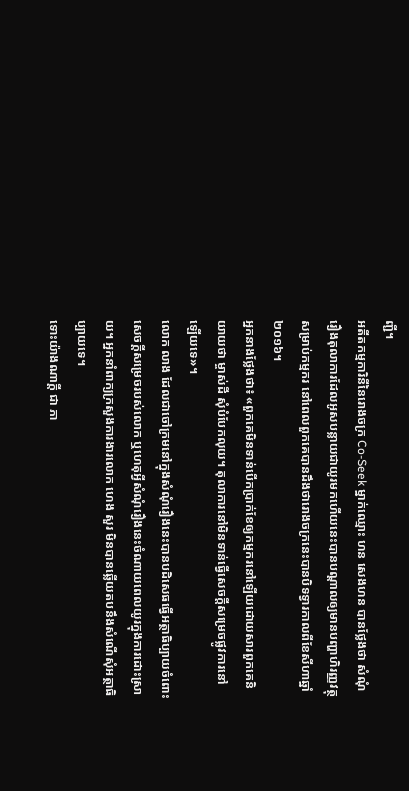ញ្ជី។
អតីតកម្មការិនីនៃរោងចក្រ Co-Seek ម្នាក់ឈ្មោះ ហន សេងហន បានថ្លែងថា សំណុំរឿងតុលាការដែលអូសបន្លាយជាយូរមកហើយនេះបានបណ្តាលឲ្យមានបញ្ហាហិរញ្ញវត្ថុសម្រាប់កម្មករ នៅពេលពួកគេបានដឹងថារោងចក្រនេះបានបិទទ្វារកាលពីខែសីហាឆ្នាំ ២០១៦។
អ្នកនាងថ្លែងថា៖ «ពួកគេមិនទាន់បើកប្រាក់ខែឲ្យកម្មករនៅឡើយដោយសារពួកគេនិយាយថា ម្ចាស់ដី សុំបំបែកលុយ។ តុលាការនៅមិនទាន់ធ្វើសេចក្តីសម្រេចផ្លូវការនៅឡើយទេ»។
លោក លាង ដែលជាចៅក្រមនៅក្នុងសំណុំរឿងនេះបានបដិសេធធ្វើអត្ថាធិប្បាយចំពោះសេចក្តីសម្រេចរបស់លោក ឬហេតុអ្វីសំណុំរឿងនេះចំណាយពេលយូរក្នុងការដោះស្រាយ។ អ្នកនាំពាក្យក្រសួងការងារលោក ហេង សួរ មិនបានឆ្លើយតបនឹងសំណើសុំអត្ថាធិប្បាយទេ។
ទោះយ៉ាងណាក្តី ជា ភា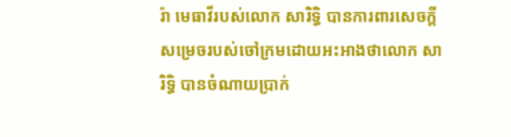រ៉ា មេធាវីរបស់លោក សារិទ្ធិ បានការពារសេចក្តីសម្រេចរបស់ចៅក្រមដោយអះអាងថាលោក សារិទ្ធិ បានចំណាយប្រាក់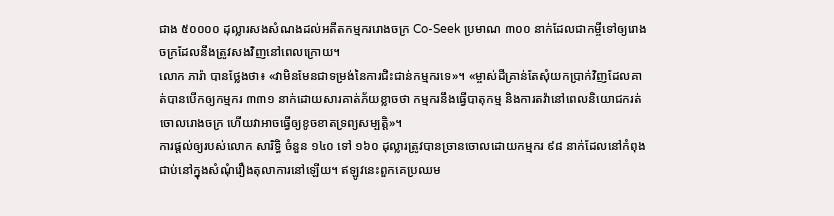ជាង ៥០០០០ ដុល្លារសងសំណងដល់អតីតកម្មកររោងចក្រ Co-Seek ប្រមាណ ៣០០ នាក់ដែលជាកម្ចីទៅឲ្យរោងចក្រដែលនឹងត្រូវសងវិញនៅពេលក្រោយ។
លោក ភារ៉ា បានថ្លែងថា៖ «វាមិនមែនជាទម្រង់នៃការជិះជាន់កម្មករទេ»។ «ម្ចាស់ដីគ្រាន់តែសុំយកប្រាក់វិញដែលគាត់បានបើកឲ្យកម្មករ ៣៣១ នាក់ដោយសារគាត់ភ័យខ្លាចថា កម្មករនឹងធ្វើបាតុកម្ម និងការតវ៉ានៅពេលនិយោជករត់ចោលរោងចក្រ ហើយវាអាចធ្វើឲ្យខូចខាតទ្រព្យសម្បត្តិ»។
ការផ្តល់ឲ្យរបស់លោក សារិទ្ធិ ចំនួន ១៤០ ទៅ ១៦០ ដុល្លារត្រូវបានច្រានចោលដោយកម្មករ ៩៨ នាក់ដែលនៅកំពុងជាប់នៅក្នុងសំណុំរឿងតុលាការនៅឡើយ។ ឥឡូវនេះពួកគេប្រឈម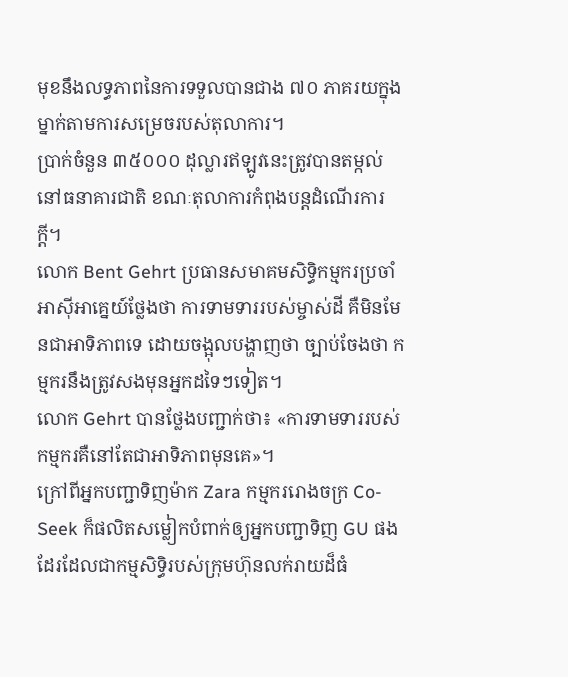មុខនឹងលទ្ធភាពនៃការទទួលបានជាង ៧០ ភាគរយក្នុងម្នាក់តាមការសម្រេចរបស់តុលាការ។
ប្រាក់ចំនួន ៣៥០០០ ដុល្លារឥឡូវនេះត្រូវបានតម្កល់នៅធនាគារជាតិ ខណៈតុលាការកំពុងបន្តដំណើរការក្តី។
លោក Bent Gehrt ប្រធានសមាគមសិទ្ធិកម្មករប្រចាំអាស៊ីអាគ្នេយ៍ថ្លែងថា ការទាមទាររបស់ម្ចាស់ដី គឺមិនមែនជាអាទិភាពទេ ដោយចង្អុលបង្ហាញថា ច្បាប់ចែងថា កម្មករនឹងត្រូវសងមុនអ្នកដទៃៗទៀត។
លោក Gehrt បានថ្លែងបញ្ជាក់ថា៖ «ការទាមទាររបស់កម្មករគឺនៅតែជាអាទិភាពមុនគេ»។
ក្រៅពីអ្នកបញ្ជាទិញម៉ាក Zara កម្មកររោងចក្រ Co-Seek ក៏ផលិតសម្លៀកបំពាក់ឲ្យអ្នកបញ្ជាទិញ GU ផងដែរដែលជាកម្មសិទ្ធិរបស់ក្រុមហ៊ុនលក់រាយដ៏ធំ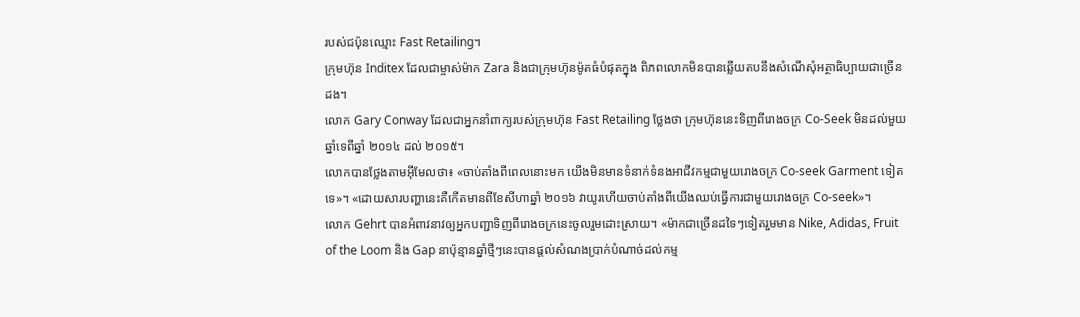របស់ជប៉ុនឈ្មោះ Fast Retailing។
ក្រុមហ៊ុន Inditex ដែលជាម្ចាស់ម៉ាក Zara និងជាក្រុមហ៊ុនម៉ូតធំបំផុតក្នុង ពិភពលោកមិនបានឆ្លើយតបនឹងសំណើសុំអត្ថាធិប្បាយជាច្រើនដង។
លោក Gary Conway ដែលជាអ្នកនាំពាក្យរបស់ក្រុមហ៊ុន Fast Retailing ថ្លែងថា ក្រុមហ៊ុននេះទិញពីរោងចក្រ Co-Seek មិនដល់មួយឆ្នាំទេពីឆ្នាំ ២០១៤ ដល់ ២០១៥។
លោកបានថ្លែងតាមអ៊ីមែលថា៖ «ចាប់តាំងពីពេលនោះមក យើងមិនមានទំនាក់ទំនងអាជីវកម្មជាមួយរោងចក្រ Co-seek Garment ទៀតទេ»។ «ដោយសារបញ្ហានេះគឺកើតមានពីខែសីហាឆ្នាំ ២០១៦ វាយូរហើយចាប់តាំងពីយើងឈប់ធ្វើការជាមួយរោងចក្រ Co-seek»។
លោក Gehrt បានអំពាវនាវឲ្យអ្នកបញ្ជាទិញពីរោងចក្រនេះចូលរួមដោះស្រាយ។ «ម៉ាកជាច្រើនដទៃៗទៀតរួមមាន Nike, Adidas, Fruit of the Loom និង Gap នាប៉ុន្មានឆ្នាំថ្មីៗនេះបានផ្តល់សំណងប្រាក់បំណាច់ដល់កម្ម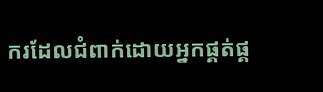ករដែលជំពាក់ដោយអ្នកផ្គត់ផ្គ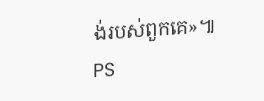ង់របស់ពួកគេ»៕ PS